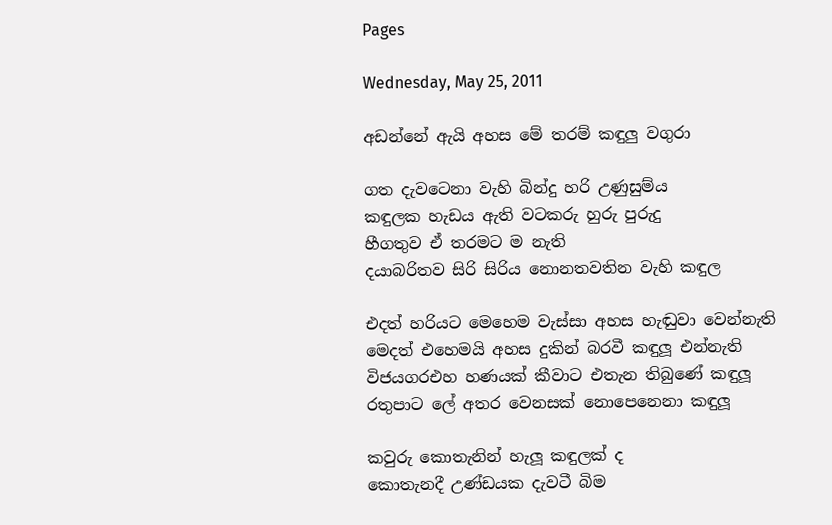Pages

Wednesday, May 25, 2011

අඩන්නේ ඇයි අහස මේ තරම් කඳුලු වගුරා

ගත දැවටෙනා වැහි බින්දු හරි උණුසුම්ය
කඳුලක හැඩය ඇති වටකරු හුරු පුරුදු
හීගතුව ඒ තරමට ම නැති
දයාබරිතව සිරි සිරිය නොනතවතින වැහි කඳුල

එදත් හරියට මෙහෙම වැස්සා අහස හැඬුවා වෙන්නැති
මෙදත් එහෙමයි අහස දුකින් බරවී කඳුලූ එන්නැති
විජයගරඑහ හණයක් කීවාට එතැන තිබුණේ කඳුලූ
රතුපාට ලේ අතර වෙනසක් නොපෙනෙනා කඳුලූ

කවුරු කොතැනින් හැලූ කඳුලක් ද
කොතැනදී උණ්ඩයක දැවටී බිම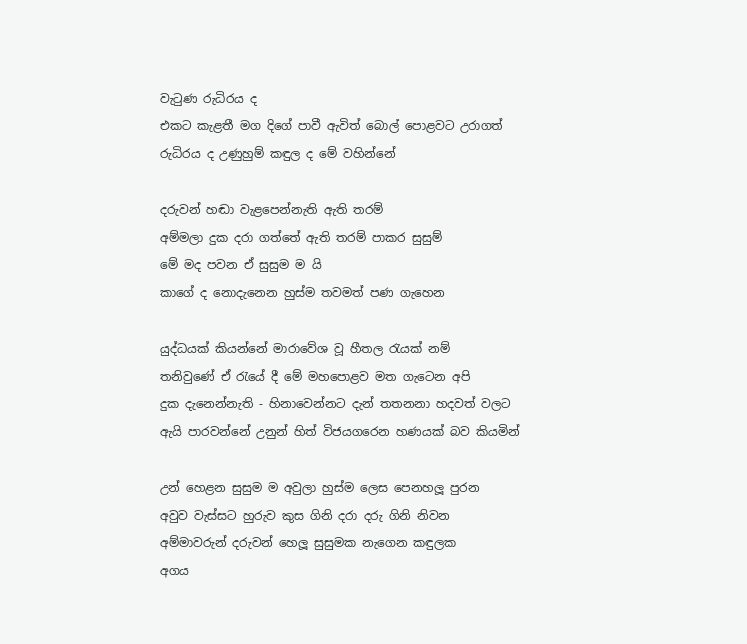වැටුණ රුධිරය ද
එකට කැළතී මග දිගේ පාවී ඇවිත් බොල් පොළවට උරාගත්
රුධිරය ද උණුහුම් කඳුල ද මේ වහින්නේ

දරුවන් හඬා වැළපෙන්නැති ඇති තරම්
අම්මලා දුක දරා ගත්තේ ඇති තරම් පාකර සුසුම්
මේ මද පවන ඒ සුසුම ම යි
කාගේ ද නොදැනෙන හුස්ම තවමත් පණ ගැහෙන

යුද්ධයක් කියන්නේ මාරාවේශ වූ හීතල රැයක් නම්
තනිවුණේ ඒ රැයේ දී මේ මහපොළව මත ගැටෙන අපි
දුක දැනෙන්නැති - හිනාවෙන්නට දැන් තතනනා හදවත් වලට
ඇයි පාරවන්නේ උනුන් හිත් විජයගරෙන හණයක් බව කියමින්

උන් හෙළන සුසුම ම අවුලා හුස්ම ලෙස පෙනහලූ පුරන
අවුව වැස්සට හුරුව කුස ගිනි දරා දරු ගිනි නිවන
අම්මාවරුන් දරුවන් හෙලූ සුසුමක නැගෙන කඳුලක
අගය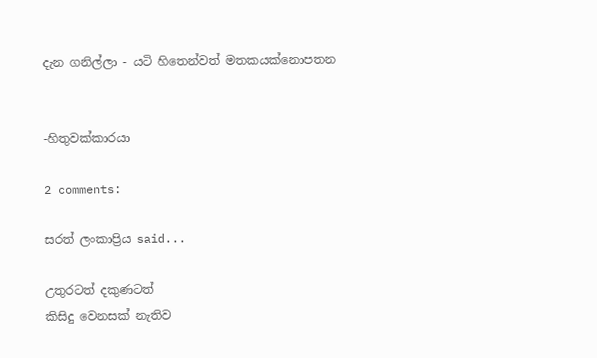දැන ගනිල්ලා - යටි හිතෙන්වත් මතකයක්නොපතන


-හිතුවක්කාරයා

2 comments:

සරත් ලංකාප්‍රිය said...

උතුරටත් දකුණටත්
කිසිදු වෙනසක් නැතිව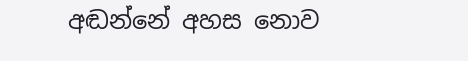අඬන්නේ අහස නොව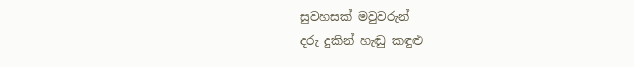සුවහසක් මවුවරුන්
දරු දුකින් හැඬු කඳුළු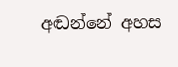අඬන්නේ අහස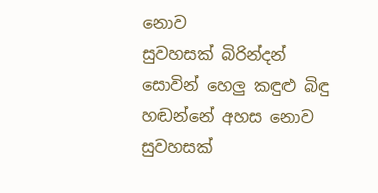නොව
සුවහසක් බිරින්දන්
සොවින් හෙලු කඳුළු බිඳු
හඬන්නේ අහස නොව
සුවහසක්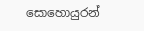සොහොයුරන්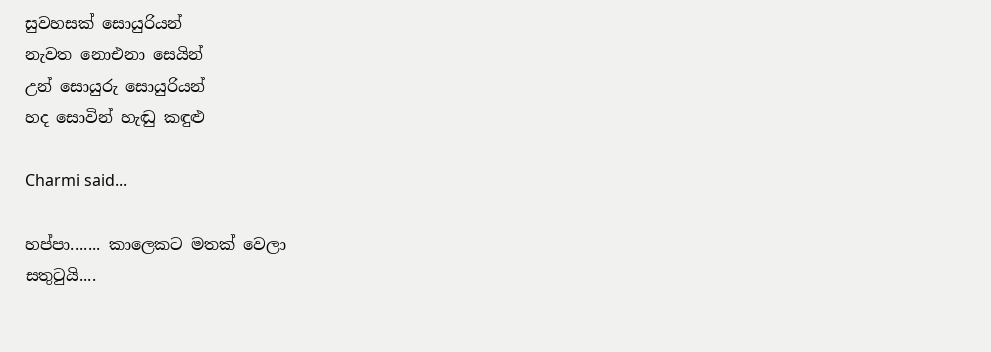සුවහසක් සොයුරියන්
නැවත නොඑනා සෙයින්
උන් සොයුරු සොයුරියන්
හද සොවින් හැඬු කඳුළු

Charmi said...

හප්පා....... කාලෙකට මතක් වෙලා
සතුටුයි....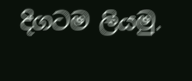දිගටම ලියමු.